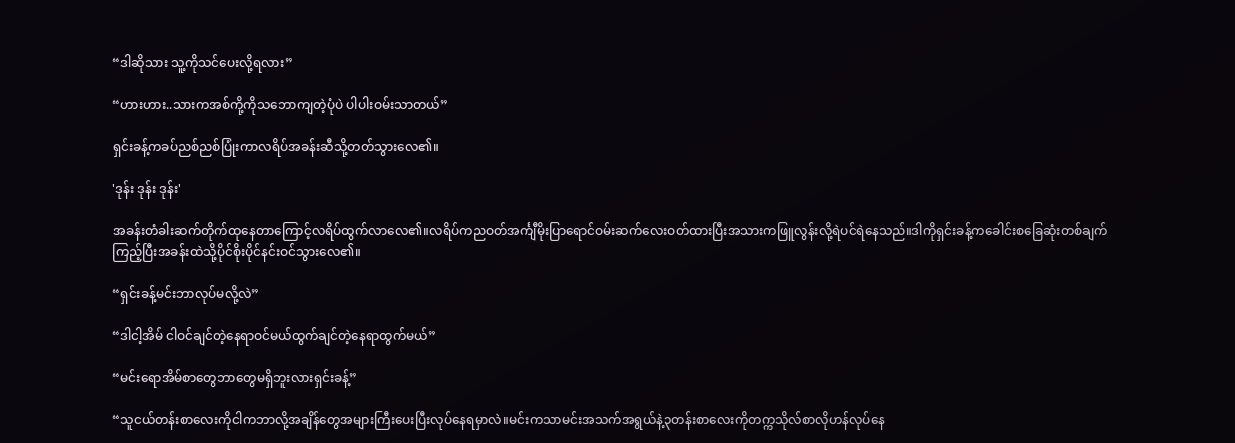“ဒါဆိုသား သူ့ကိုသင်ပေးလို့ရလား”

“ဟားဟား..သားကအစ်ကို့ကိုသဘောကျတဲ့ပုံပဲ ပါပါးဝမ်းသာတယ်”

ရှင်းခန့်ကခပ်ညစ်ညစ်ပြုံးကာလရိပ်အခန်းဆီသို့တတ်သွားလေ၏။

'ဒုန်း ဒုန်း ဒုန်း'

အခန်းတံခါးဆက်တိုက်ထုနေတာကြောင့်လရိပ်ထွက်လာလေ၏။လရိပ်ကညဝတ်အင်္ကျီမိုးပြာရောင်ဝမ်းဆက်လေးဝတ်ထားပြီးအသားကဖြူလွန်းလို့ရဲပင်ရဲနေသည်။ဒါကိုရှင်းခန့်က‌ခေါင်းစခြေဆုံးတစ်ချက်ကြည့်ပြီးအခန်းထဲသို့ပိုင်စိုးပိုင်နင်းဝင်သွားလေ၏။

“ရှင်းခန့်မင်းဘာလုပ်မလို့လဲ”

“ဒါငါ့အိမ် ငါဝင်ချင်တဲ့နေရာဝင်မယ်ထွက်ချင်တဲ့နေရာထွက်မယ်”

“မင်းရောအိမ်စာတွေဘာတွေမရှိဘူးလားရှင်းခန့်”

“သူငယ်တန်းစာလေးကိုငါကဘာလို့အချိန်တွေအများကြီးပေးပြီးလုပ်နေရမှာလဲ။မင်းကသာမင်းအသက်အရွယ်နဲ့၃တန်းစာလေးကိုတက္ကသိုလ်စာလိုဟန်လုပ်နေ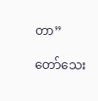တာ”

တော်သေး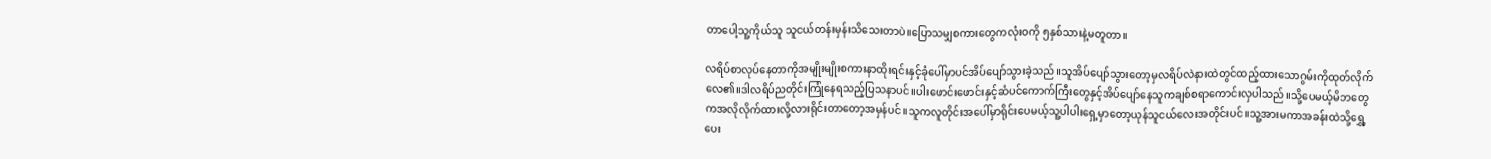တာပေါ့သူ့ကိုယ်သူ သူငယ်တန်းမှန်းသိသေးတာပဲ။ပြောသမျှစကားတွေကလုံးဝကို ၅နှစ်သားနဲ့မတူတာ။

လရိပ်စာလုပ်နေတာကိုအမျိုးမျိုးစကားနာထိုးရင်းနှင့်ခုံပေါ်မှာပင်အိပ်ပျော်သွားခဲ့သည်။သူအိပ်ပျော်သွားတော့မှလရိပ်လဲနားထဲတွင်ထည့်ထားသောဂွမ်းကိုထုတ်လိုက်လေ၏။ဒါလရိပ်ညတိုင်းကြုံနေရသည့်ပြသနာပင်။ပါးဖောင်းဖောင်းနှင့်ဆံပင်ကောက်ကြီးတွေနှင့်အိပ်ပျော်‌နေသူကချစ်စရာကောင်းလှပါသည်။သို့ပေမယ့်မိဘတွေကအလိုလိုက်ထားလို့လားရိုင်းတာတော့အမှန်ပင်။သူကလူတိုင်းအပေါ်မှာရိုင်းပေမယ့်သူ့ပါပါးရှေ့မှာတော့ယုန်သူငယ်လေးအတိုင်းပင်။သူ့အားမကာအခန်းထဲသို့ရွှေ့ပေး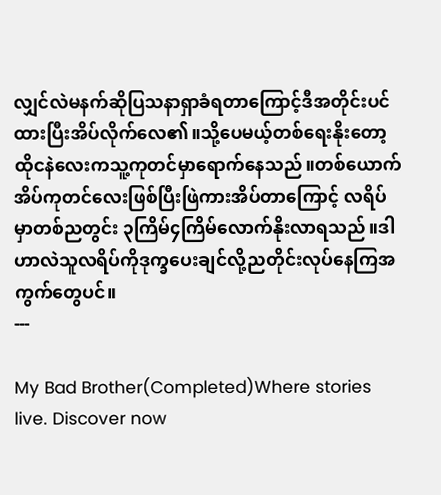လျှင်လဲမနက်ဆိုပြသနာရှာခံရတာကြောင့်ဒီအတိုင်းပင်ထားပြီးအိပ်လိုက်လေ၏။သို့ပေမယ့်တစ်ရေးနိုးတော့ထိုငနဲလေးကသူ့ကုတင်မှာရောက်နေသည်။တစ်ယောက်အိပ်ကုတင်လေးဖြစ်ပြီးဖြဲကားအိပ်တာကြောင့် လရိပ်မှာတစ်ညတွင်း ၃ကြိမ်၄ကြိမ်လောက်နိုးလာရသည်။ဒါဟာလဲသူလရိပ်ကိုဒုက္ခပေးချင်လို့ညတိုင်းလုပ်နေကြအကွက်တွေပင်။
---

My Bad Brother(Completed)Where stories live. Discover now